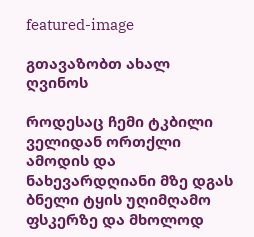featured-image

გთავაზობთ ახალ ღვინოს

როდესაც ჩემი ტკბილი ველიდან ორთქლი ამოდის და ნახევარდღიანი მზე დგას ბნელი ტყის უღიმღამო ფსკერზე და მხოლოდ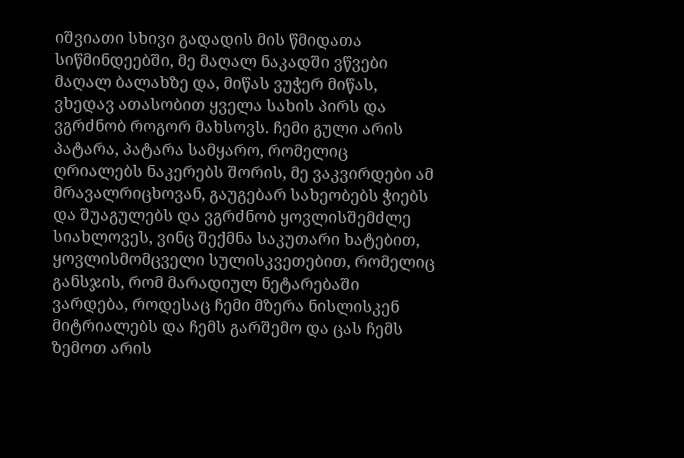იშვიათი სხივი გადადის მის წმიდათა სიწმინდეებში, მე მაღალ ნაკადში ვწვები მაღალ ბალახზე და, მიწას ვუჭერ მიწას, ვხედავ ათასობით ყველა სახის პირს და ვგრძნობ როგორ მახსოვს. ჩემი გული არის პატარა, პატარა სამყარო, რომელიც ღრიალებს ნაკერებს შორის, მე ვაკვირდები ამ მრავალრიცხოვან, გაუგებარ სახეობებს ჭიებს და შუაგულებს და ვგრძნობ ყოვლისშემძლე სიახლოვეს, ვინც შექმნა საკუთარი ხატებით, ყოვლისმომცველი სულისკვეთებით, რომელიც განსჯის, რომ მარადიულ ნეტარებაში ვარდება, როდესაც ჩემი მზერა ნისლისკენ მიტრიალებს და ჩემს გარშემო და ცას ჩემს ზემოთ არის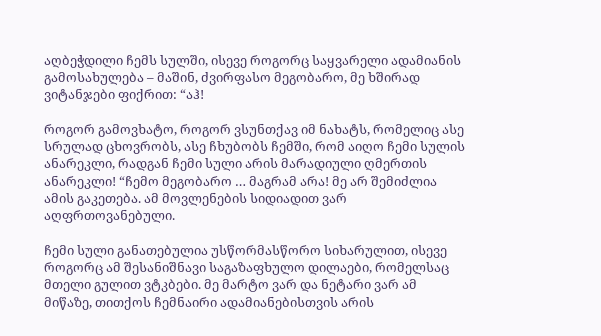აღბეჭდილი ჩემს სულში, ისევე როგორც საყვარელი ადამიანის გამოსახულება – მაშინ, ძვირფასო მეგობარო, მე ხშირად ვიტანჯები ფიქრით: “აჰ!

როგორ გამოვხატო, როგორ ვსუნთქავ იმ ნახატს, რომელიც ასე სრულად ცხოვრობს, ასე ჩხუბობს ჩემში, რომ აიღო ჩემი სულის ანარეკლი, რადგან ჩემი სული არის მარადიული ღმერთის ანარეკლი! “ჩემო მეგობარო … მაგრამ არა! მე არ შემიძლია ამის გაკეთება. ამ მოვლენების სიდიადით ვარ აღფრთოვანებული.

ჩემი სული განათებულია უსწორმასწორო სიხარულით, ისევე როგორც ამ შესანიშნავი საგაზაფხულო დილაები, რომელსაც მთელი გულით ვტკბები. მე მარტო ვარ და ნეტარი ვარ ამ მიწაზე, თითქოს ჩემნაირი ადამიანებისთვის არის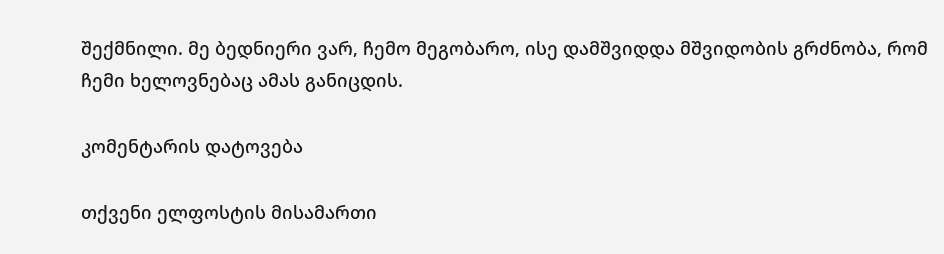შექმნილი. მე ბედნიერი ვარ, ჩემო მეგობარო, ისე დამშვიდდა მშვიდობის გრძნობა, რომ ჩემი ხელოვნებაც ამას განიცდის.

კომენტარის დატოვება

თქვენი ელფოსტის მისამართი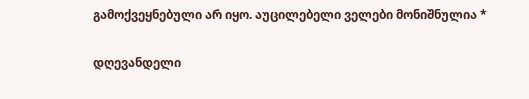გამოქვეყნებული არ იყო. აუცილებელი ველები მონიშნულია *

დღევანდელი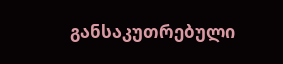განსაკუთრებული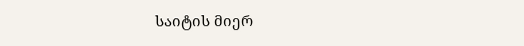საიტის მიერ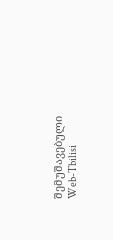შემუშავებული Web-Tbilisi